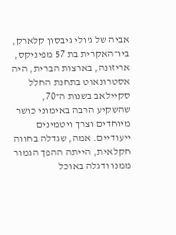אביה של ג'ולי גיבסון קלארק, ביו־האקרית בת 57 מפיניקס, אריזונה, בארצות הברית, היה אסטרונאוט בתחנת החלל סקיילאב בשנות ה־70, שהשקיע הרבה באימוני כושר מיוחדים וצרך ויטמינים ייעודיים. אמה, שגדלה בחווה חקלאית, הייתה ההפך הגמור ממנו ודגלה באוכל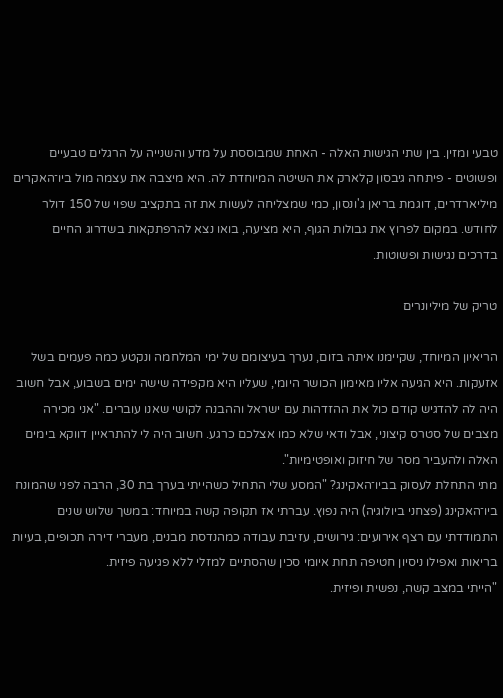טבעי ומזין. בין שתי הגישות האלה - האחת שמבוססת על מדע והשנייה על הרגלים טבעיים ופשוטים - פיתחה גיבסון קלארק את השיטה המיוחדת לה. היא מיצבה את עצמה מול ביו־האקרים מיליארדרים, דוגמת בריאן ג'ונסון, כמי שמצליחה לעשות את זה בתקציב שפוי של 150 דולר לחודש. במקום לפרוץ את גבולות הגוף, היא מציעה, בואו נצא להרפתקאות בשדרוג החיים בדרכים נגישות ופשוטות.

טריק של מיליונרים

הריאיון המיוחד, שקיימנו איתה בזום, נערך בעיצומם של ימי המלחמה ונקטע כמה פעמים בשל אזעקות. היא הגיעה אליו מאימון הכושר היומי, שעליו היא מקפידה שישה ימים בשבוע, אבל חשוב היה לה להדגיש קודם כול את ההזדהות עם ישראל וההבנה לקושי שאנו עוברים. "אני מכירה מצבים של סטרס קיצוני, אבל ודאי שלא כמו אצלכם כרגע. חשוב היה לי להתראיין דווקא בימים האלה ולהעביר מסר של חיזוק ואופטימיות".
מתי התחלת לעסוק בביו־האקינג? "המסע שלי התחיל כשהייתי בערך בת 30, הרבה לפני שהמונח ביו־האקינג (פצחני ביולוגיה) היה נפוץ. עברתי אז תקופה קשה במיוחד: במשך שלוש שנים התמודדתי עם רצף אירועים: גירושים, עזיבת עבודה כמהנדסת מבנים, מעברי דירה תכופים, בעיות בריאות ואפילו ניסיון חטיפה תחת איומי סכין שהסתיים למזלי ללא פגיעה פיזית.
"הייתי במצב קשה, נפשית ופיזית.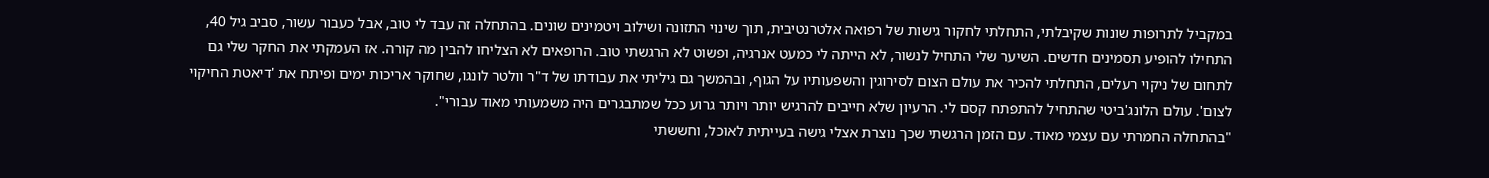במקביל לתרופות שונות שקיבלתי, התחלתי לחקור גישות של רפואה אלטרנטיבית, תוך שינוי התזונה ושילוב ויטמינים שונים. בהתחלה זה עבד לי טוב, אבל כעבור עשור, סביב גיל 40, התחילו להופיע תסמינים חדשים. השיער שלי התחיל לנשור, לא הייתה לי כמעט אנרגיה, ופשוט לא הרגשתי טוב. הרופאים לא הצליחו להבין מה קורה. אז העמקתי את החקר שלי גם לתחום של ניקוי רעלים, התחלתי להכיר את עולם הצום לסירוגין והשפעותיו על הגוף, ובהמשך גם גיליתי את עבודתו של ד"ר וולטר לונגו, שחוקר אריכות ימים ופיתח את 'דיאטת החיקוי לצום'. עולם הלונג'ביטי שהתחיל להתפתח קסם לי. הרעיון שלא חייבים להרגיש יותר ויותר גרוע ככל שמתבגרים היה משמעותי מאוד עבורי".
"בהתחלה החמרתי עם עצמי מאוד. עם הזמן הרגשתי שכך נוצרת אצלי גישה בעייתית לאוכל, וחששתי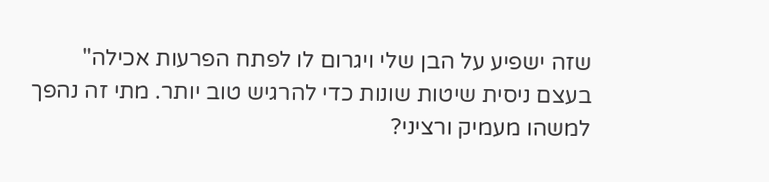שזה ישפיע על הבן שלי ויגרום לו לפתח הפרעות אכילה"
בעצם ניסית שיטות שונות כדי להרגיש טוב יותר. מתי זה נהפך למשהו מעמיק ורציני?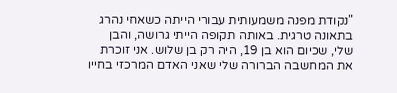"נקודת מפנה משמעותית עבורי הייתה כשאחי נהרג בתאונה טרגית. באותה תקופה הייתי גרושה, והבן שלי, שכיום הוא בן 19, היה רק בן שלוש. אני זוכרת את המחשבה הברורה שלי שאני האדם המרכזי בחייו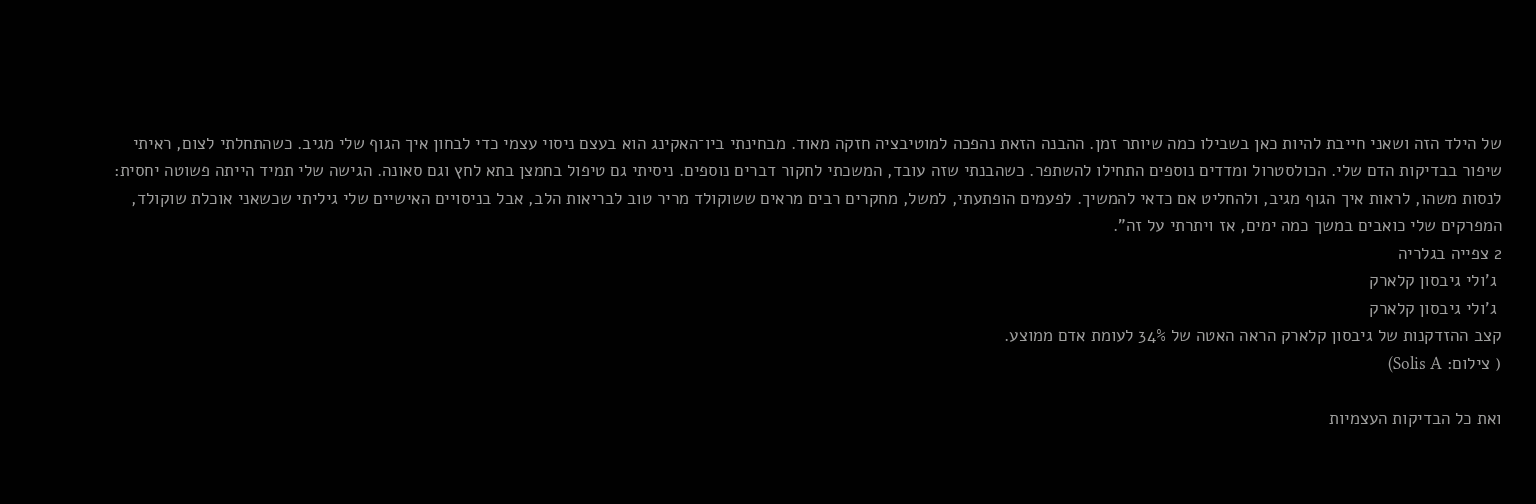של הילד הזה ושאני חייבת להיות כאן בשבילו כמה שיותר זמן. ההבנה הזאת נהפכה למוטיבציה חזקה מאוד. מבחינתי ביו־האקינג הוא בעצם ניסוי עצמי כדי לבחון איך הגוף שלי מגיב. כשהתחלתי לצום, ראיתי שיפור בבדיקות הדם שלי. הכולסטרול ומדדים נוספים התחילו להשתפר. כשהבנתי שזה עובד, המשכתי לחקור דברים נוספים. ניסיתי גם טיפול בחמצן בתא לחץ וגם סאונה. הגישה שלי תמיד הייתה פשוטה יחסית: לנסות משהו, לראות איך הגוף מגיב, ולהחליט אם כדאי להמשיך. לפעמים הופתעתי, למשל, מחקרים רבים מראים ששוקולד מריר טוב לבריאות הלב, אבל בניסויים האישיים שלי גיליתי שכשאני אוכלת שוקולד, המפרקים שלי כואבים במשך כמה ימים, אז ויתרתי על זה".
2 צפייה בגלריה
 ג'ולי גיבסון קלארק
 ג'ולי גיבסון קלארק
קצב ההזדקנות של גיבסון קלארק הראה האטה של 34% לעומת אדם ממוצע.
( צילום: Solis A)

ואת כל הבדיקות העצמיות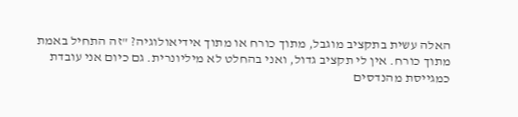האלה עשית בתקציב מוגבל, מתוך כורח או מתוך אידיאולוגיה? "זה התחיל באמת מתוך כורח. אין לי תקציב גדול, ואני בהחלט לא מיליונרית. גם כיום אני עובדת כמגייסת מהנדסים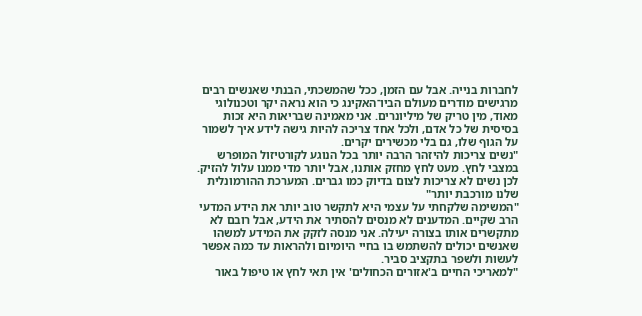לחברות בנייה. אבל עם הזמן, ככל שהמשכתי, הבנתי שאנשים רבים מרגישים מודרים מעולם הביו־האקינג כי הוא נראה יקר וטכנולוגי מאוד, מין טריק של מיליונרים. אני מאמינה שבריאות היא זכות בסיסית של כל אדם, ולכל אחד צריכה להיות גישה לידע איך לשמור על הגוף שלו, גם בלי מכשירים יקרים.
"נשים צריכות להיזהר הרבה יותר בכל הנוגע לקורטיזול המופרש במצבי לחץ. מעט לחץ מחזק אותנו, אבל יותר מדי ממנו עלול להזיק. לכן נשים לא צריכות לצום בדיוק כמו גברים. המערכת ההורמונלית שלנו מורכבת יותר"
"המשימה שלקחתי על עצמי היא לתקשר טוב יותר את הידע המדעי הרב שקיים. המדענים לא מנסים להסתיר את הידע, אבל רובם לא מתקשרים אותו בצורה יעילה. אני מנסה לזקק את המידע למשהו שאנשים יכולים להשתמש בו בחיי היומיום ולהראות עד כמה אפשר לעשות ולשפר בתקציב סביר.
"למאריכי החיים ב'אזורים הכחולים' אין תאי לחץ או טיפול באור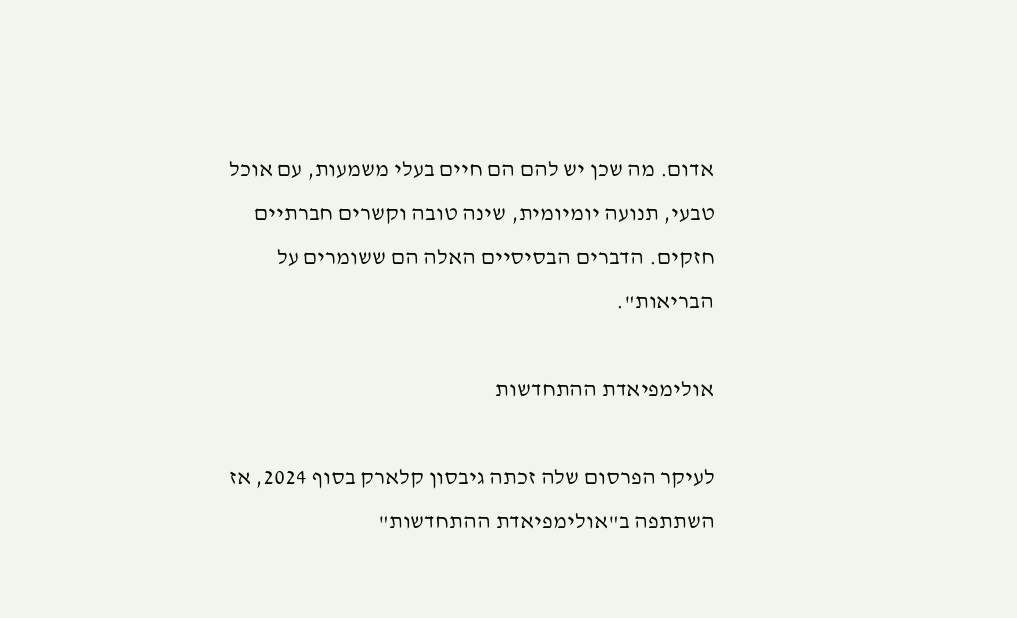אדום. מה שכן יש להם הם חיים בעלי משמעות, עם אוכל טבעי, תנועה יומיומית, שינה טובה וקשרים חברתיים חזקים. הדברים הבסיסיים האלה הם ששומרים על הבריאות".

אולימפיאדת ההתחדשות

לעיקר הפרסום שלה זכתה גיבסון קלארק בסוף 2024, אז השתתפה ב"אולימפיאדת ההתחדשות"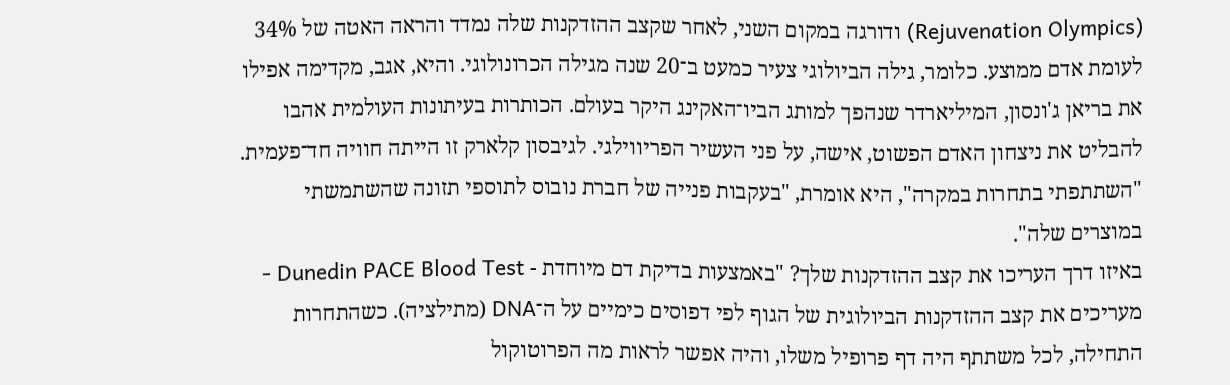(Rejuvenation Olympics) ודורגה במקום השני, לאחר שקצב ההזדקנות שלה נמדד והראה האטה של 34% לעומת אדם ממוצע. כלומר, גילה הביולוגי צעיר כמעט ב־20 שנה מגילה הכרונולוגי. והיא, אגב, מקדימה אפילו את בריאן ג'ונסון, המיליארדר שנהפך למותג הביו־האקינג היקר בעולם. הכותרות בעיתונות העולמית אהבו להבליט את ניצחון האדם הפשוט, אישה, על פני העשיר הפריווילגי. לגיבסון קלארק זו הייתה חוויה חד־פעמית. "השתתפתי בתחרות במקרה", היא אומרת, "בעקבות פנייה של חברת נובוס לתוספי תזונה שהשתמשתי במוצרים שלה".
באיזו דרך העריכו את קצב ההזדקנות שלך? "באמצעות בדיקת דם מיוחדת - Dunedin PACE Blood Test - מעריכים את קצב ההזדקנות הביולוגית של הגוף לפי דפוסים כימיים על ה־DNA (מתילציה). כשהתחרות התחילה, לכל משתתף היה דף פרופיל משלו, והיה אפשר לראות מה הפרוטוקול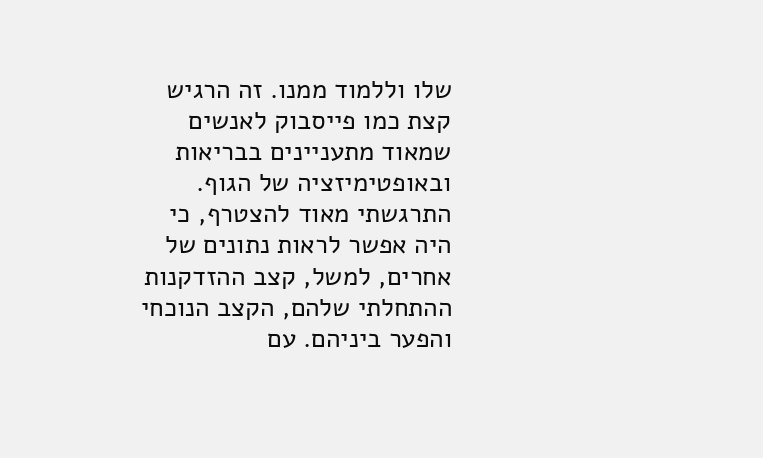שלו וללמוד ממנו. זה הרגיש קצת כמו פייסבוק לאנשים שמאוד מתעניינים בבריאות ובאופטימיזציה של הגוף. התרגשתי מאוד להצטרף, כי היה אפשר לראות נתונים של אחרים, למשל, קצב ההזדקנות ההתחלתי שלהם, הקצב הנוכחי והפער ביניהם. עם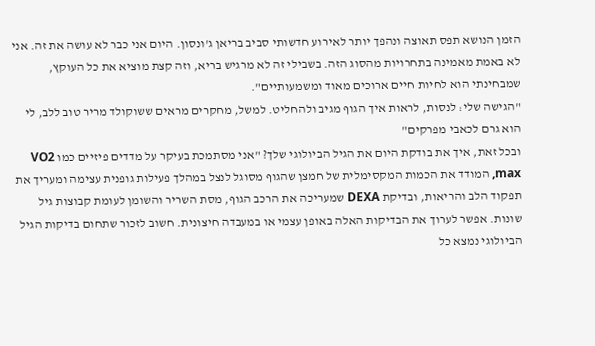הזמן הנושא תפס תאוצה ונהפך יותר לאירוע חדשותי סביב בריאן ג'ונסון. היום אני כבר לא עושה את זה. אני לא באמת מאמינה בתחרויות מהסוג הזה. בשבילי זה לא מרגיש בריא, וזה קצת מוציא את כל העוקץ, שמבחינתי הוא לחיות חיים ארוכים מאוד ומשמעותיים".
"הגישה שלי: לנסות, לראות איך הגוף מגיב ולהחליט. למשל, מחקרים מראים ששוקולד מריר טוב ללב, לי הוא גרם לכאבי מפרקים"
ובכל זאת, איך את בודקת היום את הגיל הביולוגי שלך? "אני מסתמכת בעיקר על מדדים פיזיים כמו VO2 max, המודד את הכמות המקסימלית של חמצן שהגוף מסוגל לנצל במהלך פעילות גופנית עצימה ומעריך את תפקוד הלב והריאות, ובדיקת DEXA שמעריכה את הרכב הגוף, מסת השריר והשומן לעומת קבוצות גיל שונות. אפשר לערוך את הבדיקות האלה באופן עצמי או במעבדה חיצונית. חשוב לזכור שתחום בדיקות הגיל הביולוגי נמצא כל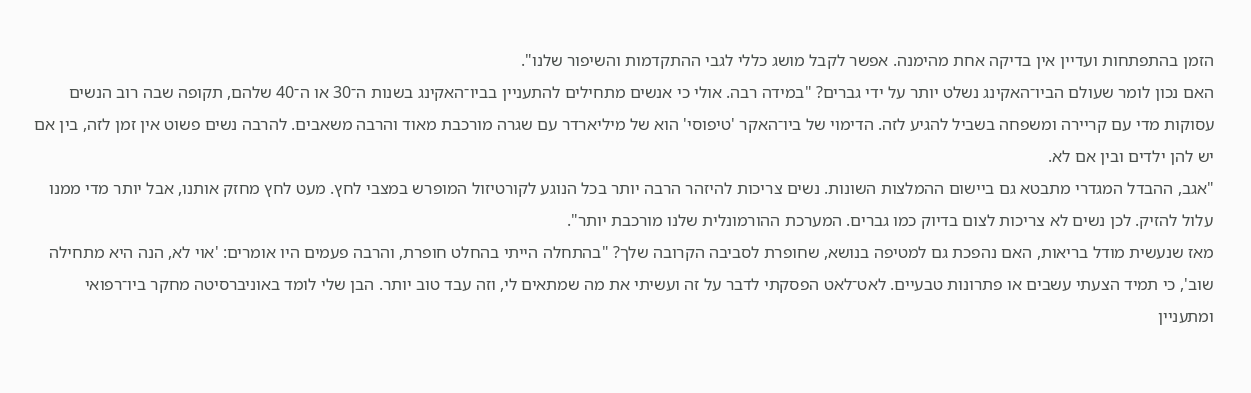הזמן בהתפתחות ועדיין אין בדיקה אחת מהימנה. אפשר לקבל מושג כללי לגבי ההתקדמות והשיפור שלנו".
האם נכון לומר שעולם הביו־האקינג נשלט יותר על ידי גברים? "במידה רבה. אולי כי אנשים מתחילים להתעניין בביו־האקינג בשנות ה־30 או ה־40 שלהם, תקופה שבה רוב הנשים עסוקות מדי עם קריירה ומשפחה בשביל להגיע לזה. הדימוי של ביו־האקר 'טיפוסי' הוא של מיליארדר עם שגרה מורכבת מאוד והרבה משאבים. להרבה נשים פשוט אין זמן לזה, בין אם יש להן ילדים ובין אם לא.
"אגב, ההבדל המגדרי מתבטא גם ביישום ההמלצות השונות. נשים צריכות להיזהר הרבה יותר בכל הנוגע לקורטיזול המופרש במצבי לחץ. מעט לחץ מחזק אותנו, אבל יותר מדי ממנו עלול להזיק. לכן נשים לא צריכות לצום בדיוק כמו גברים. המערכת ההורמונלית שלנו מורכבת יותר".
מאז שנעשית מודל בריאות, האם נהפכת גם למטיפה בנושא, שחופרת לסביבה הקרובה שלך? "בהתחלה הייתי בהחלט חופרת, והרבה פעמים היו אומרים: 'אוי לא, הנה היא מתחילה שוב', כי תמיד הצעתי עשבים או פתרונות טבעיים. לאט־לאט הפסקתי לדבר על זה ועשיתי את מה שמתאים לי, וזה עבד טוב יותר. הבן שלי לומד באוניברסיטה מחקר ביו־רפואי ומתעניין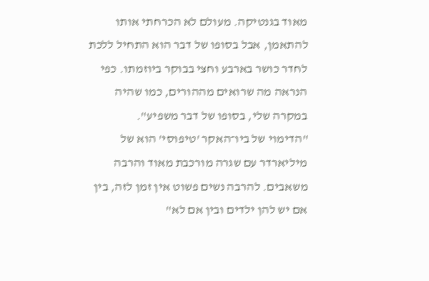מאוד בגנטיקה. מעולם לא הכרחתי אותו להתאמן, אבל בסופו של דבר הוא התחיל ללכת לחדר כושר בארבע וחצי בבוקר ביוזמתו. כפי הנראה מה שרואים מההורים, כמו שהיה במקרה שלי, בסופו של דבר משפיע".
"הדימוי של ביו־האקר 'טיפוסי' הוא של מיליארדר עם שגרה מורכבת מאוד והרבה משאבים. להרבה נשים פשוט אין זמן לזה, בין אם יש להן ילדים ובין אם לא"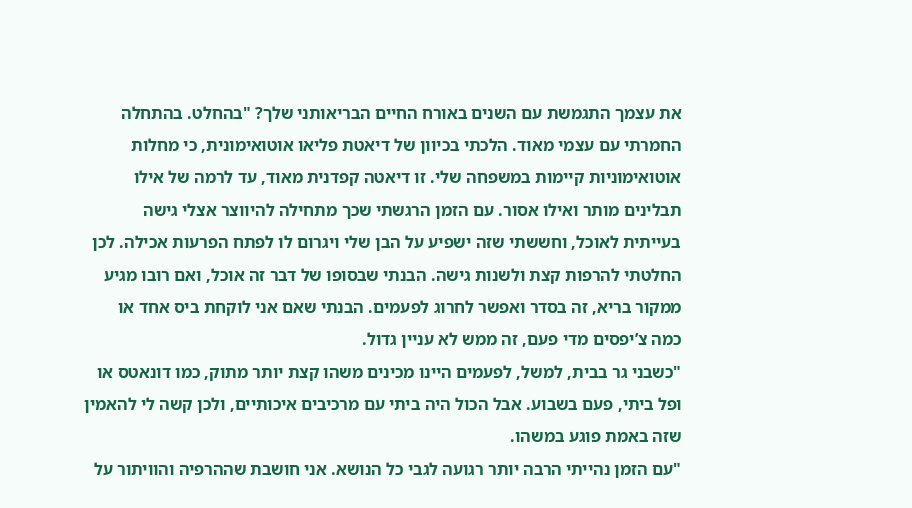את עצמך התגמשת עם השנים באורח החיים הבריאותני שלך? "בהחלט. בהתחלה החמרתי עם עצמי מאוד. הלכתי בכיוון של דיאטת פליאו אוטואימונית, כי מחלות אוטואימוניות קיימות במשפחה שלי. זו דיאטה קפדנית מאוד, עד לרמה של אילו תבלינים מותר ואילו אסור. עם הזמן הרגשתי שכך מתחילה להיווצר אצלי גישה בעייתית לאוכל, וחששתי שזה ישפיע על הבן שלי ויגרום לו לפתח הפרעות אכילה. לכן החלטתי להרפות קצת ולשנות גישה. הבנתי שבסופו של דבר זה אוכל, ואם רובו מגיע ממקור בריא, זה בסדר ואפשר לחרוג לפעמים. הבנתי שאם אני לוקחת ביס אחד או כמה צ’יפסים מדי פעם, זה ממש לא עניין גדול.
"כשבני גר בבית, למשל, לפעמים היינו מכינים משהו קצת יותר מתוק, כמו דונאטס או ופל ביתי, פעם בשבוע. אבל הכול היה ביתי עם מרכיבים איכותיים, ולכן קשה לי להאמין שזה באמת פוגע במשהו.
"עם הזמן נהייתי הרבה יותר רגועה לגבי כל הנושא. אני חושבת שההרפיה והוויתור על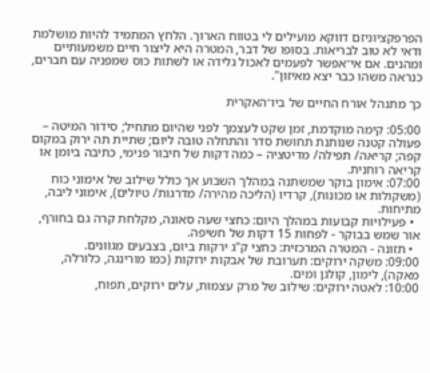הפרפקציוניזם דווקא מועילים לי בטווח הארוך. הלחץ המתמיד להיות מושלמת ודאי לא טוב לבריאות. בסופו של דבר, המטרה היא ליצור חיים משמעותיים ומהנים. אם אי־אפשר לפעמים לאכול גלידה או לשתות כוס שמפניה עם חברים, כנראה משהו כבר יצא מאיזון".

כך מתנהל אורח החיים של ביו־האקרית

05:00: קימה מוקדמת, זמן שקט לעצמך לפני שהיום מתחיל; סידור המיטה – פעולה קטנה שנותנת תחושת סדר והתחלה טובה ליום; שתיית תה ירוק במקום קפה; קריאה/ תפילה/ מדיטציה – כמה דקות של חיבור פנימי, כתיבה ביומן או קריאה רוחנית.
07:00: אימון בוקר שמשתנה במהלך השבוע אך כולל שילוב של אימוני כוח (משקולות או מכונות), קרדיו (הליכה מהירה/ מדרגות/ טיולים), אימוני ליבה, מתיחות.
  • פעילויות קבועות במהלך היום: כחצי שעה סאונה, מקלחת קרה גם בחורף, אור שמש בבוקר - לפחות 15 דקות של חשיפה.
  • תזונה - המטרה המרכזית: כחצי ק"ג ירקות ביום, בצבעים מגוונים.
09:00: משקה ירוקים: תערובת של אבקות ירוקות (כמו מורינגה, כלורלה, מאקה), לימון, קולגן ומים.
10:00: לאטה ירוקים: שילוב של מרק עצמות, עלים ירוקים, תפוח,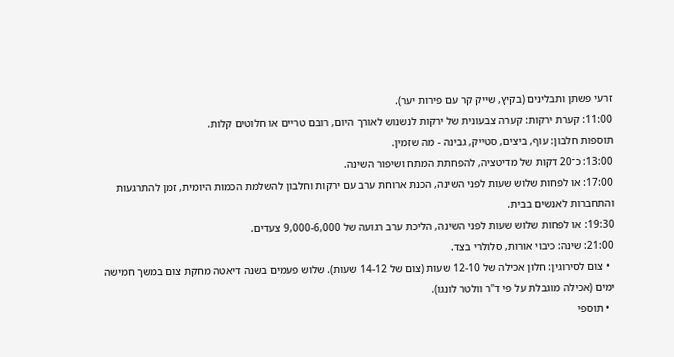זרעי פשתן ותבלינים (בקיץ, שייק קר עם פירות יער).
11:00: קערת ירקות: קערה צבעונית של ירקות לנשנוש לאורך היום, רובם טריים או חלוטים קלות.
תוספות חלבון: עוף, ביצים, סטייק, גבינה - מה שזמין.
13:00: כ־20 דקות של מדיטציה, להפחתת המתח ושיפור השינה.
17:00: או לפחות שלוש שעות לפני השינה, הכנת ארוחת ערב עם ירקות וחלבון להשלמת הכמות היומית, זמן להתרגעות והתחברות לאנשים בבית.
19:30: או לפחות שלוש שעות לפני השינה, הליכת ערב רגועה של 9,000-6,000 צעדים.
21:00: שינה: כיבוי אורות, סלולרי בצד.
  • צום לסירוגין: חלון אכילה של 12-10 שעות (צום של 14-12 שעות). שלוש פעמים בשנה דיאטה מחקת צום במשך חמישה ימים (אכילה מוגבלת על פי ד"ר וולטר לונגו).
  • תוספי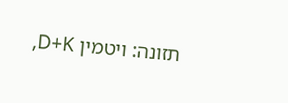תזונה: ויטמין D+K,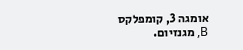אומגה 3, קומפלקס B, מגנזיום.